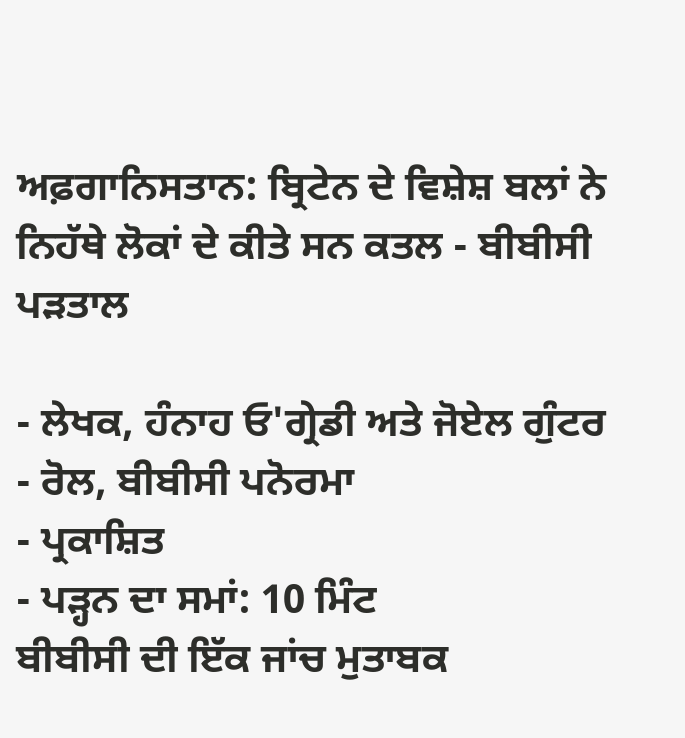ਅਫ਼ਗਾਨਿਸਤਾਨ: ਬ੍ਰਿਟੇਨ ਦੇ ਵਿਸ਼ੇਸ਼ ਬਲਾਂ ਨੇ ਨਿਹੱਥੇ ਲੋਕਾਂ ਦੇ ਕੀਤੇ ਸਨ ਕਤਲ - ਬੀਬੀਸੀ ਪੜਤਾਲ

- ਲੇਖਕ, ਹੰਨਾਹ ਓ'ਗ੍ਰੇਡੀ ਅਤੇ ਜੋਏਲ ਗੁੰਟਰ
- ਰੋਲ, ਬੀਬੀਸੀ ਪਨੋਰਮਾ
- ਪ੍ਰਕਾਸ਼ਿਤ
- ਪੜ੍ਹਨ ਦਾ ਸਮਾਂ: 10 ਮਿੰਟ
ਬੀਬੀਸੀ ਦੀ ਇੱਕ ਜਾਂਚ ਮੁਤਾਬਕ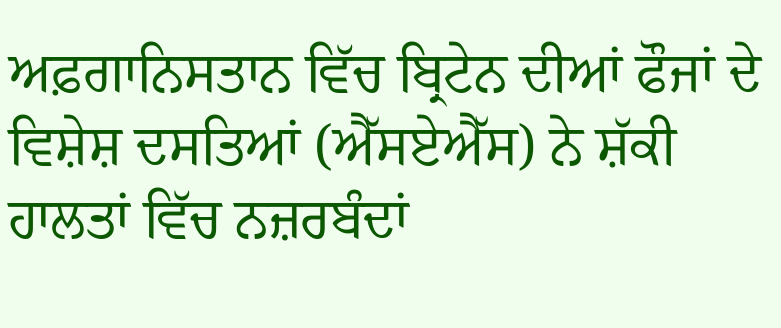ਅਫ਼ਗਾਨਿਸਤਾਨ ਵਿੱਚ ਬ੍ਰਿਟੇਨ ਦੀਆਂ ਫੌਜਾਂ ਦੇ ਵਿਸ਼ੇਸ਼ ਦਸਤਿਆਂ (ਐੱਸਏਐੱਸ) ਨੇ ਸ਼ੱਕੀ ਹਾਲਤਾਂ ਵਿੱਚ ਨਜ਼ਰਬੰਦਾਂ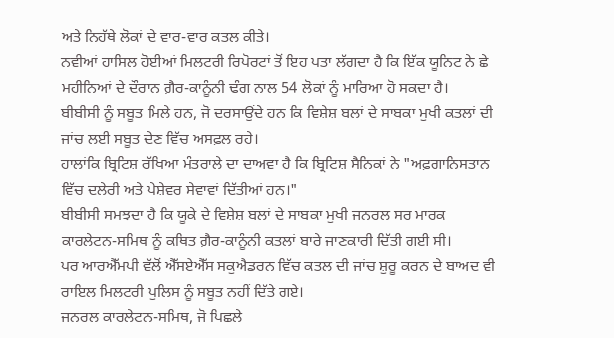ਅਤੇ ਨਿਹੱਥੇ ਲੋਕਾਂ ਦੇ ਵਾਰ-ਵਾਰ ਕਤਲ ਕੀਤੇ।
ਨਵੀਆਂ ਹਾਸਿਲ ਹੋਈਆਂ ਮਿਲਟਰੀ ਰਿਪੋਰਟਾਂ ਤੋਂ ਇਹ ਪਤਾ ਲੱਗਦਾ ਹੈ ਕਿ ਇੱਕ ਯੂਨਿਟ ਨੇ ਛੇ ਮਹੀਨਿਆਂ ਦੇ ਦੌਰਾਨ ਗ਼ੈਰ-ਕਾਨੂੰਨੀ ਢੰਗ ਨਾਲ 54 ਲੋਕਾਂ ਨੂੰ ਮਾਰਿਆ ਹੋ ਸਕਦਾ ਹੈ।
ਬੀਬੀਸੀ ਨੂੰ ਸਬੂਤ ਮਿਲੇ ਹਨ, ਜੋ ਦਰਸਾਉਂਦੇ ਹਨ ਕਿ ਵਿਸ਼ੇਸ਼ ਬਲਾਂ ਦੇ ਸਾਬਕਾ ਮੁਖੀ ਕਤਲਾਂ ਦੀ ਜਾਂਚ ਲਈ ਸਬੂਤ ਦੇਣ ਵਿੱਚ ਅਸਫ਼ਲ ਰਹੇ।
ਹਾਲਾਂਕਿ ਬ੍ਰਿਟਿਸ਼ ਰੱਖਿਆ ਮੰਤਰਾਲੇ ਦਾ ਦਾਅਵਾ ਹੈ ਕਿ ਬ੍ਰਿਟਿਸ਼ ਸੈਨਿਕਾਂ ਨੇ "ਅਫ਼ਗਾਨਿਸਤਾਨ ਵਿੱਚ ਦਲੇਰੀ ਅਤੇ ਪੇਸ਼ੇਵਰ ਸੇਵਾਵਾਂ ਦਿੱਤੀਆਂ ਹਨ।"
ਬੀਬੀਸੀ ਸਮਝਦਾ ਹੈ ਕਿ ਯੂਕੇ ਦੇ ਵਿਸ਼ੇਸ਼ ਬਲਾਂ ਦੇ ਸਾਬਕਾ ਮੁਖੀ ਜਨਰਲ ਸਰ ਮਾਰਕ ਕਾਰਲੇਟਨ-ਸਮਿਥ ਨੂੰ ਕਥਿਤ ਗ਼ੈਰ-ਕਾਨੂੰਨੀ ਕਤਲਾਂ ਬਾਰੇ ਜਾਣਕਾਰੀ ਦਿੱਤੀ ਗਈ ਸੀ।
ਪਰ ਆਰਐੱਮਪੀ ਵੱਲੋਂ ਐੱਸਏਐੱਸ ਸਕੁਐਡਰਨ ਵਿੱਚ ਕਤਲ ਦੀ ਜਾਂਚ ਸ਼ੁਰੂ ਕਰਨ ਦੇ ਬਾਅਦ ਵੀ ਰਾਇਲ ਮਿਲਟਰੀ ਪੁਲਿਸ ਨੂੰ ਸਬੂਤ ਨਹੀਂ ਦਿੱਤੇ ਗਏ।
ਜਨਰਲ ਕਾਰਲੇਟਨ-ਸਮਿਥ, ਜੋ ਪਿਛਲੇ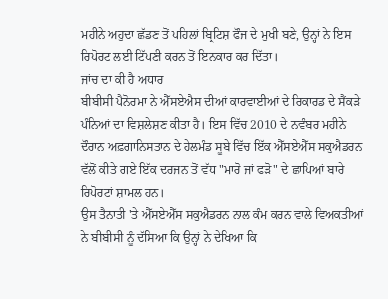ਮਹੀਨੇ ਅਹੁਦਾ ਛੱਡਣ ਤੋਂ ਪਹਿਲਾਂ ਬ੍ਰਿਟਿਸ਼ ਫੌਜ ਦੇ ਮੁਖੀ ਬਣੇ, ਉਨ੍ਹਾਂ ਨੇ ਇਸ ਰਿਪੋਰਟ ਲਈ ਟਿੱਪਣੀ ਕਰਨ ਤੋਂ ਇਨਕਾਰ ਕਰ ਦਿੱਤਾ।
ਜਾਂਚ ਦਾ ਕੀ ਹੈ ਅਧਾਰ
ਬੀਬੀਸੀ ਪੈਨੋਰਮਾ ਨੇ ਐੱਸਏਐਸ ਦੀਆਂ ਕਾਰਵਾਈਆਂ ਦੇ ਰਿਕਾਰਡ ਦੇ ਸੈਂਕੜੇ ਪੰਨਿਆਂ ਦਾ ਵਿਸ਼ਲੇਸ਼ਣ ਕੀਤਾ ਹੈ। ਇਸ ਵਿੱਚ 2010 ਦੇ ਨਵੰਬਰ ਮਹੀਨੇ ਦੌਰਾਨ ਅਫ਼ਗਾਨਿਸਤਾਨ ਦੇ ਹੇਲਮੰਡ ਸੂਬੇ ਵਿੱਚ ਇੱਕ ਐੱਸਏਐੱਸ ਸਕੁਐਡਰਨ ਵੱਲੋਂ ਕੀਤੇ ਗਏ ਇੱਕ ਦਰਜਨ ਤੋਂ ਵੱਧ "ਮਾਰੋ ਜਾਂ ਫੜੋ" ਦੇ ਛਾਪਿਆਂ ਬਾਰੇ ਰਿਪੋਰਟਾਂ ਸ਼ਾਮਲ ਹਨ।
ਉਸ ਤੈਨਾਤੀ 'ਤੇ ਐੱਸਏਐੱਸ ਸਕੁਐਡਰਨ ਨਾਲ ਕੰਮ ਕਰਨ ਵਾਲੇ ਵਿਅਕਤੀਆਂ ਨੇ ਬੀਬੀਸੀ ਨੂੰ ਦੱਸਿਆ ਕਿ ਉਨ੍ਹਾਂ ਨੇ ਦੇਖਿਆ ਕਿ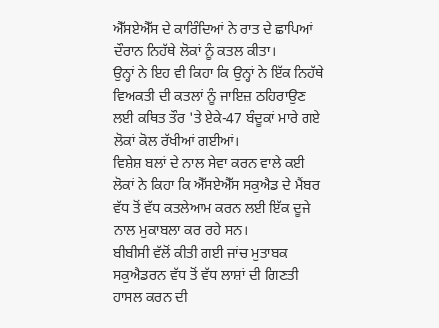ਐੱਸਏਐੱਸ ਦੇ ਕਾਰਿੰਦਿਆਂ ਨੇ ਰਾਤ ਦੇ ਛਾਪਿਆਂ ਦੌਰਾਨ ਨਿਹੱਥੇ ਲੋਕਾਂ ਨੂੰ ਕਤਲ ਕੀਤਾ।
ਉਨ੍ਹਾਂ ਨੇ ਇਹ ਵੀ ਕਿਹਾ ਕਿ ਉਨ੍ਹਾਂ ਨੇ ਇੱਕ ਨਿਹੱਥੇ ਵਿਅਕਤੀ ਦੀ ਕਤਲਾਂ ਨੂੰ ਜਾਇਜ਼ ਠਹਿਰਾਉਣ ਲਈ ਕਥਿਤ ਤੌਰ 'ਤੇ ਏਕੇ-47 ਬੰਦੂਕਾਂ ਮਾਰੇ ਗਏ ਲੋਕਾਂ ਕੋਲ ਰੱਖੀਆਂ ਗਈਆਂ।
ਵਿਸ਼ੇਸ਼ ਬਲਾਂ ਦੇ ਨਾਲ ਸੇਵਾ ਕਰਨ ਵਾਲੇ ਕਈ ਲੋਕਾਂ ਨੇ ਕਿਹਾ ਕਿ ਐੱਸਏਐੱਸ ਸਕੁਐਡ ਦੇ ਮੈਂਬਰ ਵੱਧ ਤੋਂ ਵੱਧ ਕਤਲੇਆਮ ਕਰਨ ਲਈ ਇੱਕ ਦੂਜੇ ਨਾਲ ਮੁਕਾਬਲਾ ਕਰ ਰਹੇ ਸਨ।
ਬੀਬੀਸੀ ਵੱਲੋਂ ਕੀਤੀ ਗਈ ਜਾਂਚ ਮੁਤਾਬਕ ਸਕੁਐਡਰਨ ਵੱਧ ਤੋਂ ਵੱਧ ਲਾਸ਼ਾਂ ਦੀ ਗਿਣਤੀ ਹਾਸਲ ਕਰਨ ਦੀ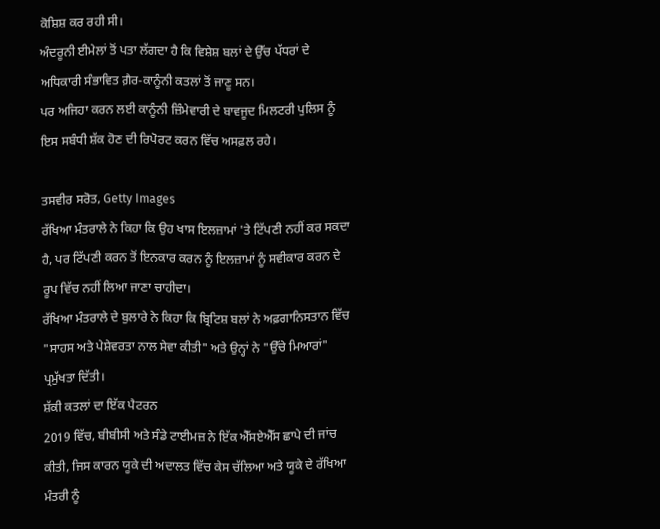ਕੋਸ਼ਿਸ਼ ਕਰ ਰਹੀ ਸੀ।
ਅੰਦਰੂਨੀ ਈਮੇਲਾਂ ਤੋਂ ਪਤਾ ਲੱਗਦਾ ਹੈ ਕਿ ਵਿਸ਼ੇਸ਼ ਬਲਾਂ ਦੇ ਉੱਚ ਪੱਧਰਾਂ ਦੇ ਅਧਿਕਾਰੀ ਸੰਭਾਵਿਤ ਗ਼ੈਰ-ਕਾਨੂੰਨੀ ਕਤਲਾਂ ਤੋਂ ਜਾਣੂ ਸਨ।
ਪਰ ਅਜਿਹਾ ਕਰਨ ਲਈ ਕਾਨੂੰਨੀ ਜ਼ਿੰਮੇਵਾਰੀ ਦੇ ਬਾਵਜੂਦ ਮਿਲਟਰੀ ਪੁਲਿਸ ਨੂੰ ਇਸ ਸਬੰਧੀ ਸ਼ੱਕ ਹੋਣ ਦੀ ਰਿਪੋਰਟ ਕਰਨ ਵਿੱਚ ਅਸਫ਼ਲ ਰਹੇ।

ਤਸਵੀਰ ਸਰੋਤ, Getty Images
ਰੱਖਿਆ ਮੰਤਰਾਲੇ ਨੇ ਕਿਹਾ ਕਿ ਉਹ ਖਾਸ ਇਲਜ਼ਾਮਾਂ 'ਤੇ ਟਿੱਪਣੀ ਨਹੀਂ ਕਰ ਸਕਦਾ ਹੈ, ਪਰ ਟਿੱਪਣੀ ਕਰਨ ਤੋਂ ਇਨਕਾਰ ਕਰਨ ਨੂੰ ਇਲਜ਼ਾਮਾਂ ਨੂੰ ਸਵੀਕਾਰ ਕਰਨ ਦੇ ਰੂਪ ਵਿੱਚ ਨਹੀਂ ਲਿਆ ਜਾਣਾ ਚਾਹੀਦਾ।
ਰੱਖਿਆ ਮੰਤਰਾਲੇ ਦੇ ਬੁਲਾਰੇ ਨੇ ਕਿਹਾ ਕਿ ਬ੍ਰਿਟਿਸ਼ ਬਲਾਂ ਨੇ ਅਫ਼ਗਾਨਿਸਤਾਨ ਵਿੱਚ "ਸਾਹਸ ਅਤੇ ਪੇਸ਼ੇਵਰਤਾ ਨਾਲ ਸੇਵਾ ਕੀਤੀ" ਅਤੇ ਉਨ੍ਹਾਂ ਨੇ "ਉੱਚੇ ਮਿਆਰਾਂ" ਪ੍ਰਮੁੱਖਤਾ ਦਿੱਤੀ।
ਸ਼ੱਕੀ ਕਤਲਾਂ ਦਾ ਇੱਕ ਪੈਟਰਨ
2019 ਵਿੱਚ, ਬੀਬੀਸੀ ਅਤੇ ਸੰਡੇ ਟਾਈਮਜ਼ ਨੇ ਇੱਕ ਐੱਸਏਐੱਸ ਛਾਪੇ ਦੀ ਜਾਂਚ ਕੀਤੀ, ਜਿਸ ਕਾਰਨ ਯੂਕੇ ਦੀ ਅਦਾਲਤ ਵਿੱਚ ਕੇਸ ਚੱਲਿਆ ਅਤੇ ਯੂਕੇ ਦੇ ਰੱਖਿਆ ਮੰਤਰੀ ਨੂੰ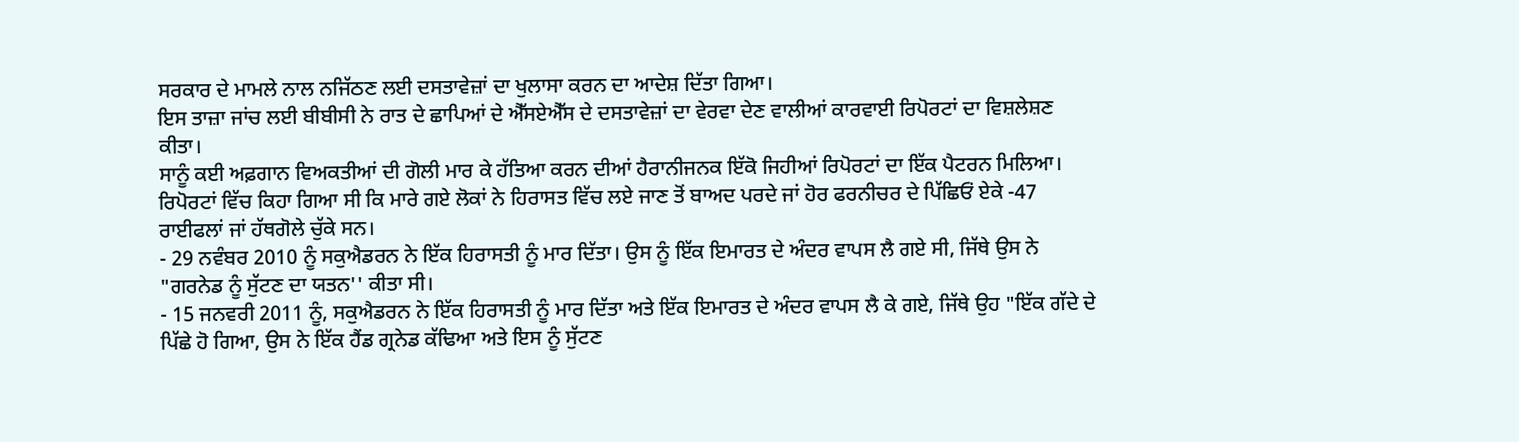ਸਰਕਾਰ ਦੇ ਮਾਮਲੇ ਨਾਲ ਨਜਿੱਠਣ ਲਈ ਦਸਤਾਵੇਜ਼ਾਂ ਦਾ ਖੁਲਾਸਾ ਕਰਨ ਦਾ ਆਦੇਸ਼ ਦਿੱਤਾ ਗਿਆ।
ਇਸ ਤਾਜ਼ਾ ਜਾਂਚ ਲਈ ਬੀਬੀਸੀ ਨੇ ਰਾਤ ਦੇ ਛਾਪਿਆਂ ਦੇ ਐੱਸਏਐੱਸ ਦੇ ਦਸਤਾਵੇਜ਼ਾਂ ਦਾ ਵੇਰਵਾ ਦੇਣ ਵਾਲੀਆਂ ਕਾਰਵਾਈ ਰਿਪੋਰਟਾਂ ਦਾ ਵਿਸ਼ਲੇਸ਼ਣ ਕੀਤਾ।
ਸਾਨੂੰ ਕਈ ਅਫ਼ਗਾਨ ਵਿਅਕਤੀਆਂ ਦੀ ਗੋਲੀ ਮਾਰ ਕੇ ਹੱਤਿਆ ਕਰਨ ਦੀਆਂ ਹੈਰਾਨੀਜਨਕ ਇੱਕੋ ਜਿਹੀਆਂ ਰਿਪੋਰਟਾਂ ਦਾ ਇੱਕ ਪੈਟਰਨ ਮਿਲਿਆ।
ਰਿਪੋਰਟਾਂ ਵਿੱਚ ਕਿਹਾ ਗਿਆ ਸੀ ਕਿ ਮਾਰੇ ਗਏ ਲੋਕਾਂ ਨੇ ਹਿਰਾਸਤ ਵਿੱਚ ਲਏ ਜਾਣ ਤੋਂ ਬਾਅਦ ਪਰਦੇ ਜਾਂ ਹੋਰ ਫਰਨੀਚਰ ਦੇ ਪਿੱਛਿਓਂ ਏਕੇ -47 ਰਾਈਫਲਾਂ ਜਾਂ ਹੱਥਗੋਲੇ ਚੁੱਕੇ ਸਨ।
- 29 ਨਵੰਬਰ 2010 ਨੂੰ ਸਕੁਐਡਰਨ ਨੇ ਇੱਕ ਹਿਰਾਸਤੀ ਨੂੰ ਮਾਰ ਦਿੱਤਾ। ਉਸ ਨੂੰ ਇੱਕ ਇਮਾਰਤ ਦੇ ਅੰਦਰ ਵਾਪਸ ਲੈ ਗਏ ਸੀ, ਜਿੱਥੇ ਉਸ ਨੇ "ਗਰਨੇਡ ਨੂੰ ਸੁੱਟਣ ਦਾ ਯਤਨ'' ਕੀਤਾ ਸੀ।
- 15 ਜਨਵਰੀ 2011 ਨੂੰ, ਸਕੁਐਡਰਨ ਨੇ ਇੱਕ ਹਿਰਾਸਤੀ ਨੂੰ ਮਾਰ ਦਿੱਤਾ ਅਤੇ ਇੱਕ ਇਮਾਰਤ ਦੇ ਅੰਦਰ ਵਾਪਸ ਲੈ ਕੇ ਗਏ, ਜਿੱਥੇ ਉਹ "ਇੱਕ ਗੱਦੇ ਦੇ ਪਿੱਛੇ ਹੋ ਗਿਆ, ਉਸ ਨੇ ਇੱਕ ਹੈਂਡ ਗ੍ਰਨੇਡ ਕੱਢਿਆ ਅਤੇ ਇਸ ਨੂੰ ਸੁੱਟਣ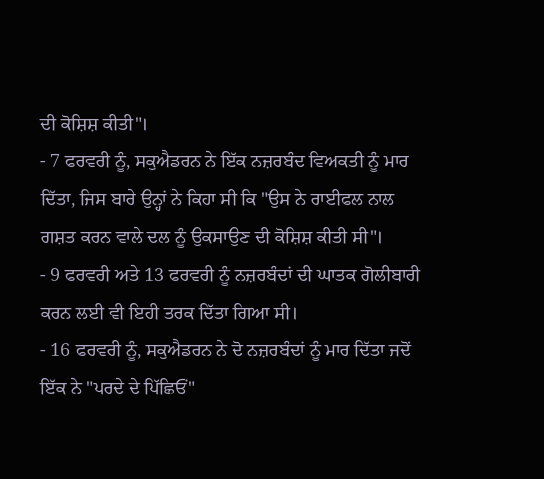ਦੀ ਕੋਸ਼ਿਸ਼ ਕੀਤੀ"।
- 7 ਫਰਵਰੀ ਨੂੰ, ਸਕੁਐਡਰਨ ਨੇ ਇੱਕ ਨਜ਼ਰਬੰਦ ਵਿਅਕਤੀ ਨੂੰ ਮਾਰ ਦਿੱਤਾ, ਜਿਸ ਬਾਰੇ ਉਨ੍ਹਾਂ ਨੇ ਕਿਹਾ ਸੀ ਕਿ "ਉਸ ਨੇ ਰਾਈਫਲ ਨਾਲ ਗਸ਼ਤ ਕਰਨ ਵਾਲੇ ਦਲ ਨੂੰ ਉਕਸਾਉਣ ਦੀ ਕੋਸ਼ਿਸ਼ ਕੀਤੀ ਸੀ"।
- 9 ਫਰਵਰੀ ਅਤੇ 13 ਫਰਵਰੀ ਨੂੰ ਨਜ਼ਰਬੰਦਾਂ ਦੀ ਘਾਤਕ ਗੋਲੀਬਾਰੀ ਕਰਨ ਲਈ ਵੀ ਇਹੀ ਤਰਕ ਦਿੱਤਾ ਗਿਆ ਸੀ।
- 16 ਫਰਵਰੀ ਨੂੰ, ਸਕੁਐਡਰਨ ਨੇ ਦੋ ਨਜ਼ਰਬੰਦਾਂ ਨੂੰ ਮਾਰ ਦਿੱਤਾ ਜਦੋਂ ਇੱਕ ਨੇ "ਪਰਦੇ ਦੇ ਪਿੱਛਿਓਂ"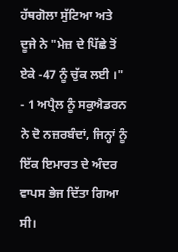ਹੱਥਗੋਲਾ ਸੁੱਟਿਆ ਅਤੇ ਦੂਜੇ ਨੇ "ਮੇਜ਼ ਦੇ ਪਿੱਛੇ ਤੋਂ ਏਕੇ -47 ਨੂੰ ਚੁੱਕ ਲਈ ।"
- 1 ਅਪ੍ਰੈਲ ਨੂੰ ਸਕੁਐਡਰਨ ਨੇ ਦੋ ਨਜ਼ਰਬੰਦਾਂ, ਜਿਨ੍ਹਾਂ ਨੂੰ ਇੱਕ ਇਮਾਰਤ ਦੇ ਅੰਦਰ ਵਾਪਸ ਭੇਜ ਦਿੱਤਾ ਗਿਆ ਸੀ।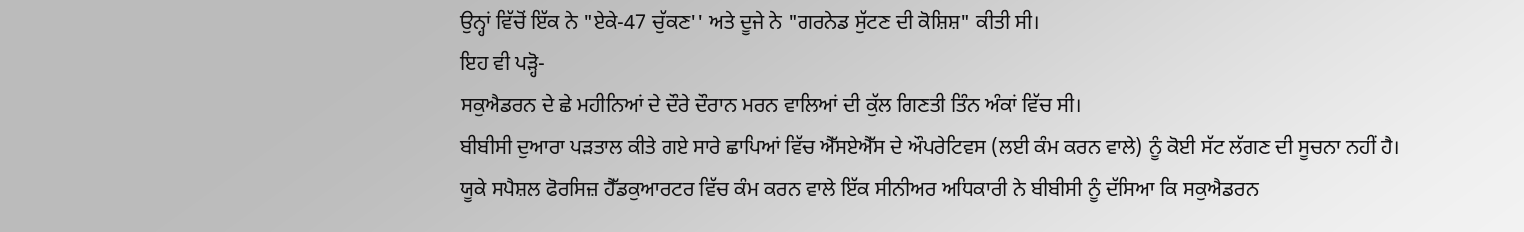ਉਨ੍ਹਾਂ ਵਿੱਚੋਂ ਇੱਕ ਨੇ "ਏਕੇ-47 ਚੁੱਕਣ'' ਅਤੇ ਦੂਜੇ ਨੇ "ਗਰਨੇਡ ਸੁੱਟਣ ਦੀ ਕੋਸ਼ਿਸ਼" ਕੀਤੀ ਸੀ।
ਇਹ ਵੀ ਪੜ੍ਹੋ-
ਸਕੁਐਡਰਨ ਦੇ ਛੇ ਮਹੀਨਿਆਂ ਦੇ ਦੌਰੇ ਦੌਰਾਨ ਮਰਨ ਵਾਲਿਆਂ ਦੀ ਕੁੱਲ ਗਿਣਤੀ ਤਿੰਨ ਅੰਕਾਂ ਵਿੱਚ ਸੀ।
ਬੀਬੀਸੀ ਦੁਆਰਾ ਪੜਤਾਲ ਕੀਤੇ ਗਏ ਸਾਰੇ ਛਾਪਿਆਂ ਵਿੱਚ ਐੱਸਏਐੱਸ ਦੇ ਔਪਰੇਟਿਵਸ (ਲਈ ਕੰਮ ਕਰਨ ਵਾਲੇ) ਨੂੰ ਕੋਈ ਸੱਟ ਲੱਗਣ ਦੀ ਸੂਚਨਾ ਨਹੀਂ ਹੈ।
ਯੂਕੇ ਸਪੈਸ਼ਲ ਫੋਰਸਿਜ਼ ਹੈੱਡਕੁਆਰਟਰ ਵਿੱਚ ਕੰਮ ਕਰਨ ਵਾਲੇ ਇੱਕ ਸੀਨੀਅਰ ਅਧਿਕਾਰੀ ਨੇ ਬੀਬੀਸੀ ਨੂੰ ਦੱਸਿਆ ਕਿ ਸਕੁਐਡਰਨ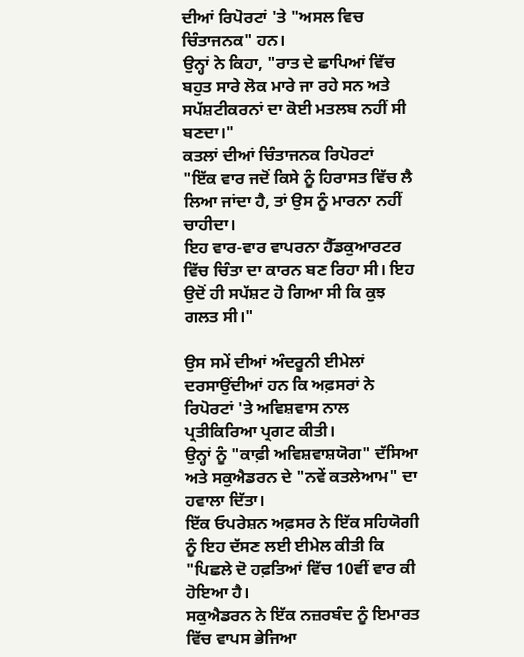ਦੀਆਂ ਰਿਪੋਰਟਾਂ 'ਤੇ "ਅਸਲ ਵਿਚ ਚਿੰਤਾਜਨਕ" ਹਨ।
ਉਨ੍ਹਾਂ ਨੇ ਕਿਹਾ, "ਰਾਤ ਦੇ ਛਾਪਿਆਂ ਵਿੱਚ ਬਹੁਤ ਸਾਰੇ ਲੋਕ ਮਾਰੇ ਜਾ ਰਹੇ ਸਨ ਅਤੇ ਸਪੱਸ਼ਟੀਕਰਨਾਂ ਦਾ ਕੋਈ ਮਤਲਬ ਨਹੀਂ ਸੀ ਬਣਦਾ।"
ਕਤਲਾਂ ਦੀਆਂ ਚਿੰਤਾਜਨਕ ਰਿਪੋਰਟਾਂ
"ਇੱਕ ਵਾਰ ਜਦੋਂ ਕਿਸੇ ਨੂੰ ਹਿਰਾਸਤ ਵਿੱਚ ਲੈ ਲਿਆ ਜਾਂਦਾ ਹੈ, ਤਾਂ ਉਸ ਨੂੰ ਮਾਰਨਾ ਨਹੀਂ ਚਾਹੀਦਾ।
ਇਹ ਵਾਰ-ਵਾਰ ਵਾਪਰਨਾ ਹੈੱਡਕੁਆਰਟਰ ਵਿੱਚ ਚਿੰਤਾ ਦਾ ਕਾਰਨ ਬਣ ਰਿਹਾ ਸੀ। ਇਹ ਉਦੋਂ ਹੀ ਸਪੱਸ਼ਟ ਹੋ ਗਿਆ ਸੀ ਕਿ ਕੁਝ ਗਲਤ ਸੀ।"

ਉਸ ਸਮੇਂ ਦੀਆਂ ਅੰਦਰੂਨੀ ਈਮੇਲਾਂ ਦਰਸਾਉਂਦੀਆਂ ਹਨ ਕਿ ਅਫ਼ਸਰਾਂ ਨੇ ਰਿਪੋਰਟਾਂ 'ਤੇ ਅਵਿਸ਼ਵਾਸ ਨਾਲ ਪ੍ਰਤੀਕਿਰਿਆ ਪ੍ਰਗਟ ਕੀਤੀ।
ਉਨ੍ਹਾਂ ਨੂੰ "ਕਾਫ਼ੀ ਅਵਿਸ਼ਵਾਸ਼ਯੋਗ" ਦੱਸਿਆ ਅਤੇ ਸਕੁਐਡਰਨ ਦੇ "ਨਵੇਂ ਕਤਲੇਆਮ" ਦਾ ਹਵਾਲਾ ਦਿੱਤਾ।
ਇੱਕ ਓਪਰੇਸ਼ਨ ਅਫ਼ਸਰ ਨੇ ਇੱਕ ਸਹਿਯੋਗੀ ਨੂੰ ਇਹ ਦੱਸਣ ਲਈ ਈਮੇਲ ਕੀਤੀ ਕਿ "ਪਿਛਲੇ ਦੋ ਹਫ਼ਤਿਆਂ ਵਿੱਚ 10ਵੀਂ ਵਾਰ ਕੀ ਹੋਇਆ ਹੈ।
ਸਕੁਐਡਰਨ ਨੇ ਇੱਕ ਨਜ਼ਰਬੰਦ ਨੂੰ ਇਮਾਰਤ ਵਿੱਚ ਵਾਪਸ ਭੇਜਿਆ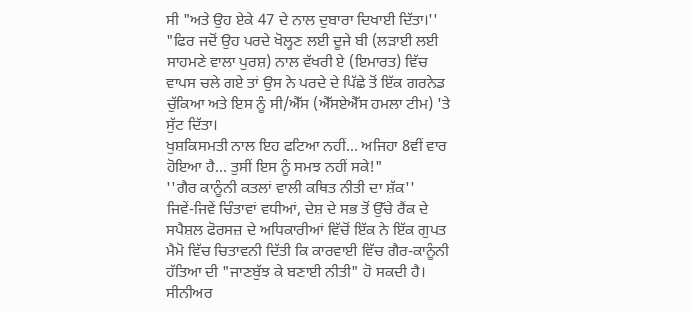ਸੀ "ਅਤੇ ਉਹ ਏਕੇ 47 ਦੇ ਨਾਲ ਦੁਬਾਰਾ ਦਿਖਾਈ ਦਿੱਤਾ।''
"ਫਿਰ ਜਦੋਂ ਉਹ ਪਰਦੇ ਖੋਲ੍ਹਣ ਲਈ ਦੂਜੇ ਬੀ (ਲੜਾਈ ਲਈ ਸਾਹਮਣੇ ਵਾਲਾ ਪੁਰਸ਼) ਨਾਲ ਵੱਖਰੀ ਏ (ਇਮਾਰਤ) ਵਿੱਚ ਵਾਪਸ ਚਲੇ ਗਏ ਤਾਂ ਉਸ ਨੇ ਪਰਦੇ ਦੇ ਪਿੱਛੇ ਤੋਂ ਇੱਕ ਗਰਨੇਡ ਚੁੱਕਿਆ ਅਤੇ ਇਸ ਨੂੰ ਸੀ/ਐੱਸ (ਐੱਸਏਐੱਸ ਹਮਲਾ ਟੀਮ) 'ਤੇ ਸੁੱਟ ਦਿੱਤਾ।
ਖੁਸ਼ਕਿਸਮਤੀ ਨਾਲ ਇਹ ਫਟਿਆ ਨਹੀਂ... ਅਜਿਹਾ 8ਵੀਂ ਵਾਰ ਹੋਇਆ ਹੈ... ਤੁਸੀਂ ਇਸ ਨੂੰ ਸਮਝ ਨਹੀਂ ਸਕੇ!"
''ਗੈਰ ਕਾਨੂੰਨੀ ਕਤਲਾਂ ਵਾਲੀ ਕਥਿਤ ਨੀਤੀ ਦਾ ਸ਼ੱਕ''
ਜਿਵੇਂ-ਜਿਵੇਂ ਚਿੰਤਾਵਾਂ ਵਧੀਆਂ, ਦੇਸ਼ ਦੇ ਸਭ ਤੋਂ ਉੱਚੇ ਰੈਂਕ ਦੇ ਸਪੈਸ਼ਲ ਫੋਰਸਜ਼ ਦੇ ਅਧਿਕਾਰੀਆਂ ਵਿੱਚੋਂ ਇੱਕ ਨੇ ਇੱਕ ਗੁਪਤ ਮੈਮੋ ਵਿੱਚ ਚਿਤਾਵਨੀ ਦਿੱਤੀ ਕਿ ਕਾਰਵਾਈ ਵਿੱਚ ਗੈਰ-ਕਾਨੂੰਨੀ ਹੱਤਿਆ ਦੀ "ਜਾਣਬੁੱਝ ਕੇ ਬਣਾਈ ਨੀਤੀ" ਹੋ ਸਕਦੀ ਹੈ।
ਸੀਨੀਅਰ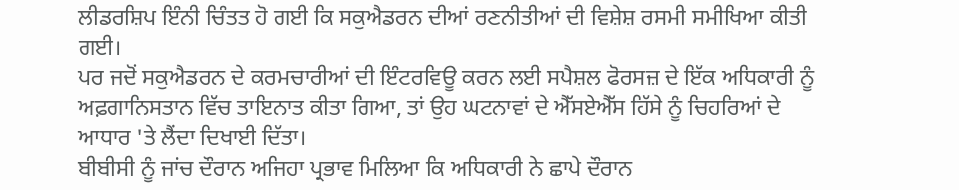ਲੀਡਰਸ਼ਿਪ ਇੰਨੀ ਚਿੰਤਤ ਹੋ ਗਈ ਕਿ ਸਕੁਐਡਰਨ ਦੀਆਂ ਰਣਨੀਤੀਆਂ ਦੀ ਵਿਸ਼ੇਸ਼ ਰਸਮੀ ਸਮੀਖਿਆ ਕੀਤੀ ਗਈ।
ਪਰ ਜਦੋਂ ਸਕੁਐਡਰਨ ਦੇ ਕਰਮਚਾਰੀਆਂ ਦੀ ਇੰਟਰਵਿਊ ਕਰਨ ਲਈ ਸਪੈਸ਼ਲ ਫੋਰਸਜ਼ ਦੇ ਇੱਕ ਅਧਿਕਾਰੀ ਨੂੰ ਅਫ਼ਗਾਨਿਸਤਾਨ ਵਿੱਚ ਤਾਇਨਾਤ ਕੀਤਾ ਗਿਆ, ਤਾਂ ਉਹ ਘਟਨਾਵਾਂ ਦੇ ਐੱਸਏਐੱਸ ਹਿੱਸੇ ਨੂੰ ਚਿਹਰਿਆਂ ਦੇ ਆਧਾਰ 'ਤੇ ਲੈਂਦਾ ਦਿਖਾਈ ਦਿੱਤਾ।
ਬੀਬੀਸੀ ਨੂੰ ਜਾਂਚ ਦੌਰਾਨ ਅਜਿਹਾ ਪ੍ਰਭਾਵ ਮਿਲਿਆ ਕਿ ਅਧਿਕਾਰੀ ਨੇ ਛਾਪੇ ਦੌਰਾਨ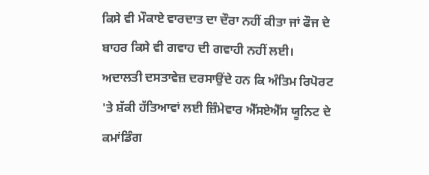ਕਿਸੇ ਵੀ ਮੌਕਾਏ ਵਾਰਦਾਤ ਦਾ ਦੌਰਾ ਨਹੀਂ ਕੀਤਾ ਜਾਂ ਫੌਜ ਦੇ ਬਾਹਰ ਕਿਸੇ ਵੀ ਗਵਾਹ ਦੀ ਗਵਾਹੀ ਨਹੀਂ ਲਈ।
ਅਦਾਲਤੀ ਦਸਤਾਵੇਜ਼ ਦਰਸਾਉਂਦੇ ਹਨ ਕਿ ਅੰਤਿਮ ਰਿਪੋਰਟ 'ਤੇ ਸ਼ੱਕੀ ਹੱਤਿਆਵਾਂ ਲਈ ਜ਼ਿੰਮੇਵਾਰ ਐੱਸਏਐੱਸ ਯੂਨਿਟ ਦੇ ਕਮਾਂਡਿੰਗ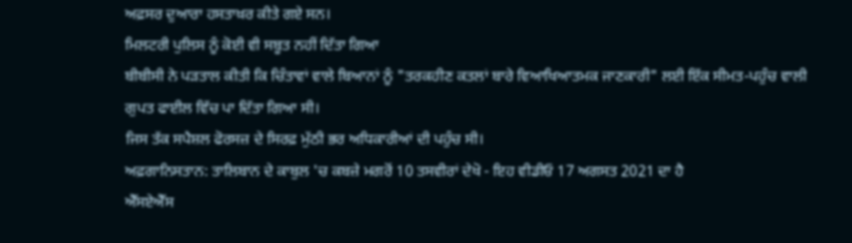ਅਫ਼ਸਰ ਦੁਆਰਾ ਹਸਤਾਖ਼ਰ ਕੀਤੇ ਗਏ ਸਨ।
ਮਿਲਟਰੀ ਪੁਲਿਸ ਨੂੰ ਕੋਈ ਵੀ ਸਬੂਤ ਨਹੀਂ ਦਿੱਤਾ ਗਿਆ
ਬੀਬੀਸੀ ਨੇ ਪੜਤਾਲ ਕੀਤੀ ਕਿ ਚਿੰਤਾਵਾਂ ਵਾਲੇ ਬਿਆਨਾਂ ਨੂੰ "ਤਰਕਹੀਣ ਕਤਲਾਂ ਬਾਰੇ ਵਿਆਖਿਆਤਮਕ ਜਾਣਕਾਰੀ" ਲਈ ਇੱਕ ਸੀਮਤ-ਪਹੁੰਚ ਵਾਲੀ ਗੁਪਤ ਫਾਈਲ ਵਿੱਚ ਪਾ ਦਿੱਤਾ ਗਿਆ ਸੀ।
ਜਿਸ ਤੱਕ ਸਪੈਸ਼ਲ ਫੋਰਸਜ਼ ਦੇ ਸਿਰਫ਼ ਮੁੱਠੀ ਭਰ ਅਧਿਕਾਰੀਆਂ ਦੀ ਪਹੁੰਚ ਸੀ।
ਅਫ਼ਗਾਨਿਸਤਾਨ: ਤਾਲਿਬਾਨ ਦੇ ਕਾਬੁਲ 'ਚ ਕਬਜ਼ੇ ਮਗਰੋਂ 10 ਤਸਵੀਰਾਂ ਦੇਖੋ - ਇਹ ਵੀਡੀਓ 17 ਅਗਸਤ 2021 ਦਾ ਹੈ
ਐੱਸਏਐੱਸ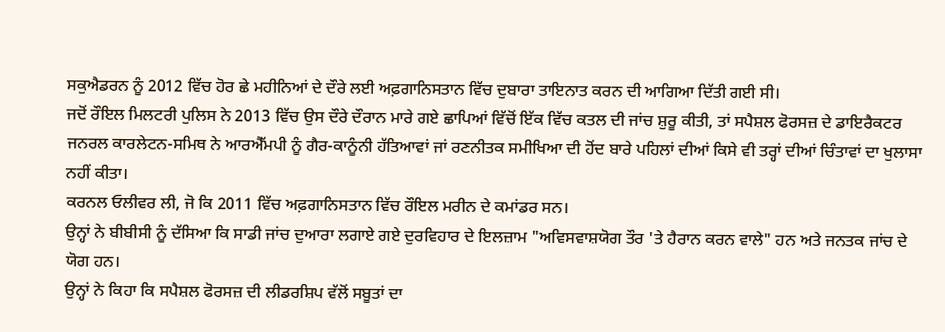ਸਕੁਐਡਰਨ ਨੂੰ 2012 ਵਿੱਚ ਹੋਰ ਛੇ ਮਹੀਨਿਆਂ ਦੇ ਦੌਰੇ ਲਈ ਅਫ਼ਗਾਨਿਸਤਾਨ ਵਿੱਚ ਦੁਬਾਰਾ ਤਾਇਨਾਤ ਕਰਨ ਦੀ ਆਗਿਆ ਦਿੱਤੀ ਗਈ ਸੀ।
ਜਦੋਂ ਰੌਇਲ ਮਿਲਟਰੀ ਪੁਲਿਸ ਨੇ 2013 ਵਿੱਚ ਉਸ ਦੌਰੇ ਦੌਰਾਨ ਮਾਰੇ ਗਏ ਛਾਪਿਆਂ ਵਿੱਚੋਂ ਇੱਕ ਵਿੱਚ ਕਤਲ ਦੀ ਜਾਂਚ ਸ਼ੁਰੂ ਕੀਤੀ, ਤਾਂ ਸਪੈਸ਼ਲ ਫੋਰਸਜ਼ ਦੇ ਡਾਇਰੈਕਟਰ ਜਨਰਲ ਕਾਰਲੇਟਨ-ਸਮਿਥ ਨੇ ਆਰਐੱਮਪੀ ਨੂੰ ਗੈਰ-ਕਾਨੂੰਨੀ ਹੱਤਿਆਵਾਂ ਜਾਂ ਰਣਨੀਤਕ ਸਮੀਖਿਆ ਦੀ ਹੋਂਦ ਬਾਰੇ ਪਹਿਲਾਂ ਦੀਆਂ ਕਿਸੇ ਵੀ ਤਰ੍ਹਾਂ ਦੀਆਂ ਚਿੰਤਾਵਾਂ ਦਾ ਖੁਲਾਸਾ ਨਹੀਂ ਕੀਤਾ।
ਕਰਨਲ ਓਲੀਵਰ ਲੀ, ਜੋ ਕਿ 2011 ਵਿੱਚ ਅਫ਼ਗਾਨਿਸਤਾਨ ਵਿੱਚ ਰੌਇਲ ਮਰੀਨ ਦੇ ਕਮਾਂਡਰ ਸਨ।
ਉਨ੍ਹਾਂ ਨੇ ਬੀਬੀਸੀ ਨੂੰ ਦੱਸਿਆ ਕਿ ਸਾਡੀ ਜਾਂਚ ਦੁਆਰਾ ਲਗਾਏ ਗਏ ਦੁਰਵਿਹਾਰ ਦੇ ਇਲਜ਼ਾਮ "ਅਵਿਸਵਾਸ਼ਯੋਗ ਤੌਰ 'ਤੇ ਹੈਰਾਨ ਕਰਨ ਵਾਲੇ" ਹਨ ਅਤੇ ਜਨਤਕ ਜਾਂਚ ਦੇ ਯੋਗ ਹਨ।
ਉਨ੍ਹਾਂ ਨੇ ਕਿਹਾ ਕਿ ਸਪੈਸ਼ਲ ਫੋਰਸਜ਼ ਦੀ ਲੀਡਰਸ਼ਿਪ ਵੱਲੋਂ ਸਬੂਤਾਂ ਦਾ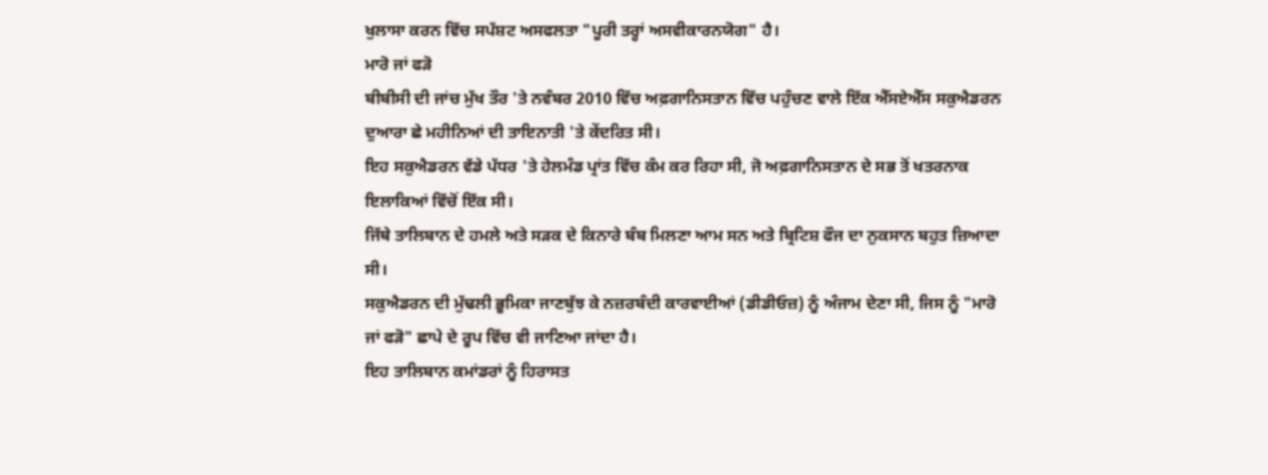ਖੁਲਾਸਾ ਕਰਨ ਵਿੱਚ ਸਪੱਸ਼ਟ ਅਸਫਲਤਾ "ਪੂਰੀ ਤਰ੍ਹਾਂ ਅਸਵੀਕਾਰਨਯੋਗ" ਹੈ।
ਮਾਰੋ ਜਾਂ ਫੜੋ
ਬੀਬੀਸੀ ਦੀ ਜਾਂਚ ਮੁੱਖ ਤੌਰ 'ਤੇ ਨਵੰਬਰ 2010 ਵਿੱਚ ਅਫ਼ਗਾਨਿਸਤਾਨ ਵਿੱਚ ਪਹੁੰਚਣ ਵਾਲੇ ਇੱਕ ਐੱਸਏਐੱਸ ਸਕੁਐਡਰਨ ਦੁਆਰਾ ਛੇ ਮਹੀਨਿਆਂ ਦੀ ਤਾਇਨਾਤੀ 'ਤੇ ਕੇਂਦਰਿਤ ਸੀ।
ਇਹ ਸਕੁਐਡਰਨ ਵੱਡੇ ਪੱਧਰ 'ਤੇ ਹੇਲਮੰਡ ਪ੍ਰਾਂਤ ਵਿੱਚ ਕੰਮ ਕਰ ਰਿਹਾ ਸੀ, ਜੋ ਅਫ਼ਗਾਨਿਸਤਾਨ ਦੇ ਸਭ ਤੋਂ ਖਤਰਨਾਕ ਇਲਾਕਿਆਂ ਵਿੱਚੋਂ ਇੱਕ ਸੀ।
ਜਿੱਥੇ ਤਾਲਿਬਾਨ ਦੇ ਹਮਲੇ ਅਤੇ ਸੜਕ ਦੇ ਕਿਨਾਰੇ ਬੰਬ ਮਿਲਣਾ ਆਮ ਸਨ ਅਤੇ ਬ੍ਰਿਟਿਸ਼ ਫੌਜ ਦਾ ਨੁਕਸਾਨ ਬਹੁਤ ਜ਼ਿਆਦਾ ਸੀ।
ਸਕੁਐਡਰਨ ਦੀ ਮੁੱਢਲੀ ਭੂਮਿਕਾ ਜਾਣਬੁੱਝ ਕੇ ਨਜ਼ਰਬੰਦੀ ਕਾਰਵਾਈਆਂ (ਡੀਡੀਓਜ਼) ਨੂੰ ਅੰਜਾਮ ਦੇਣਾ ਸੀ, ਜਿਸ ਨੂੰ "ਮਾਰੋ ਜਾਂ ਫੜੋ" ਛਾਪੇ ਦੇ ਰੂਪ ਵਿੱਚ ਵੀ ਜਾਣਿਆ ਜਾਂਦਾ ਹੈ।
ਇਹ ਤਾਲਿਬਾਨ ਕਮਾਂਡਰਾਂ ਨੂੰ ਹਿਰਾਸਤ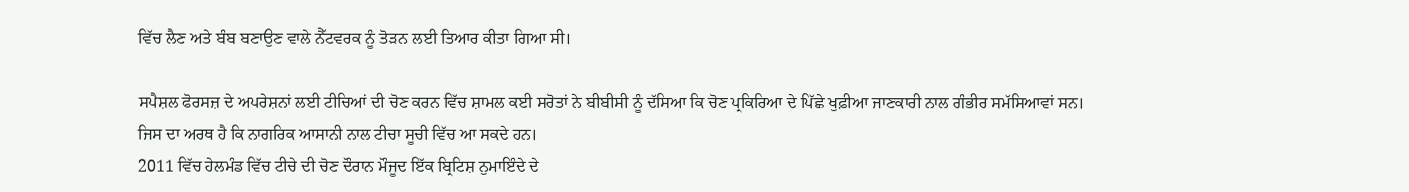ਵਿੱਚ ਲੈਣ ਅਤੇ ਬੰਬ ਬਣਾਉਣ ਵਾਲੇ ਨੈੱਟਵਰਕ ਨੂੰ ਤੋੜਨ ਲਈ ਤਿਆਰ ਕੀਤਾ ਗਿਆ ਸੀ।

ਸਪੈਸ਼ਲ ਫੋਰਸਜ਼ ਦੇ ਅਪਰੇਸ਼ਨਾਂ ਲਈ ਟੀਚਿਆਂ ਦੀ ਚੋਣ ਕਰਨ ਵਿੱਚ ਸ਼ਾਮਲ ਕਈ ਸਰੋਤਾਂ ਨੇ ਬੀਬੀਸੀ ਨੂੰ ਦੱਸਿਆ ਕਿ ਚੋਣ ਪ੍ਰਕਿਰਿਆ ਦੇ ਪਿੱਛੇ ਖੁਫ਼ੀਆ ਜਾਣਕਾਰੀ ਨਾਲ ਗੰਭੀਰ ਸਮੱਸਿਆਵਾਂ ਸਨ।
ਜਿਸ ਦਾ ਅਰਥ ਹੈ ਕਿ ਨਾਗਰਿਕ ਆਸਾਨੀ ਨਾਲ ਟੀਚਾ ਸੂਚੀ ਵਿੱਚ ਆ ਸਕਦੇ ਹਨ।
2011 ਵਿੱਚ ਹੇਲਮੰਡ ਵਿੱਚ ਟੀਚੇ ਦੀ ਚੋਣ ਦੌਰਾਨ ਮੌਜੂਦ ਇੱਕ ਬ੍ਰਿਟਿਸ਼ ਨੁਮਾਇੰਦੇ ਦੇ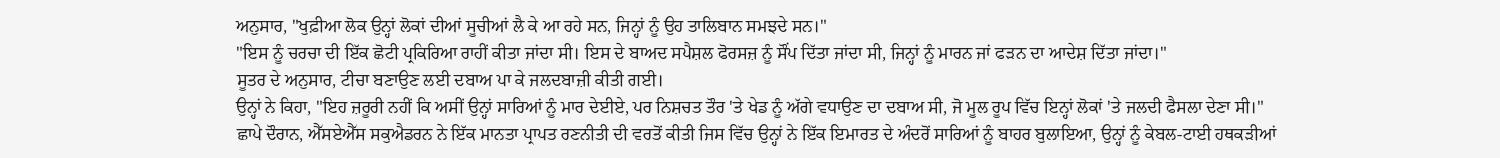ਅਨੁਸਾਰ, "ਖੁਫ਼ੀਆ ਲੋਕ ਉਨ੍ਹਾਂ ਲੋਕਾਂ ਦੀਆਂ ਸੂਚੀਆਂ ਲੈ ਕੇ ਆ ਰਹੇ ਸਨ, ਜਿਨ੍ਹਾਂ ਨੂੰ ਉਹ ਤਾਲਿਬਾਨ ਸਮਝਦੇ ਸਨ।"
"ਇਸ ਨੂੰ ਚਰਚਾ ਦੀ ਇੱਕ ਛੋਟੀ ਪ੍ਰਕਿਰਿਆ ਰਾਹੀਂ ਕੀਤਾ ਜਾਂਦਾ ਸੀ। ਇਸ ਦੇ ਬਾਅਦ ਸਪੈਸ਼ਲ ਫੋਰਸਜ਼ ਨੂੰ ਸੌਂਪ ਦਿੱਤਾ ਜਾਂਦਾ ਸੀ, ਜਿਨ੍ਹਾਂ ਨੂੰ ਮਾਰਨ ਜਾਂ ਫੜਨ ਦਾ ਆਦੇਸ਼ ਦਿੱਤਾ ਜਾਂਦਾ।"
ਸੂਤਰ ਦੇ ਅਨੁਸਾਰ, ਟੀਚਾ ਬਣਾਉਣ ਲਈ ਦਬਾਅ ਪਾ ਕੇ ਜਲਦਬਾਜ਼ੀ ਕੀਤੀ ਗਈ।
ਉਨ੍ਹਾਂ ਨੇ ਕਿਹਾ, "ਇਹ ਜ਼ਰੂਰੀ ਨਹੀਂ ਕਿ ਅਸੀਂ ਉਨ੍ਹਾਂ ਸਾਰਿਆਂ ਨੂੰ ਮਾਰ ਦੇਈਏ, ਪਰ ਨਿਸ਼ਚਤ ਤੌਰ 'ਤੇ ਖੇਡ ਨੂੰ ਅੱਗੇ ਵਧਾਉਣ ਦਾ ਦਬਾਅ ਸੀ, ਜੋ ਮੂਲ ਰੂਪ ਵਿੱਚ ਇਨ੍ਹਾਂ ਲੋਕਾਂ 'ਤੇ ਜਲਦੀ ਫੈਸਲਾ ਦੇਣਾ ਸੀ।"
ਛਾਪੇ ਦੌਰਾਨ, ਐੱਸਏਐੱਸ ਸਕੁਐਡਰਨ ਨੇ ਇੱਕ ਮਾਨਤਾ ਪ੍ਰਾਪਤ ਰਣਨੀਤੀ ਦੀ ਵਰਤੋਂ ਕੀਤੀ ਜਿਸ ਵਿੱਚ ਉਨ੍ਹਾਂ ਨੇ ਇੱਕ ਇਮਾਰਤ ਦੇ ਅੰਦਰੋਂ ਸਾਰਿਆਂ ਨੂੰ ਬਾਹਰ ਬੁਲਾਇਆ, ਉਨ੍ਹਾਂ ਨੂੰ ਕੇਬਲ-ਟਾਈ ਹਥਕੜੀਆਂ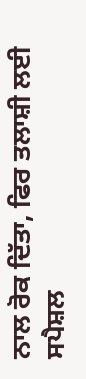ਨਾਲ ਰੋਕ ਦਿੱਤਾ, ਫਿਰ ਤਲਾਸ਼ੀ ਲਈ ਸਪੈਸ਼ਲ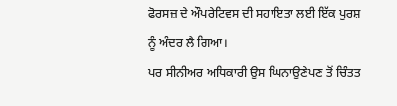ਫੋਰਸਜ਼ ਦੇ ਔਪਰੇਟਿਵਸ ਦੀ ਸਹਾਇਤਾ ਲਈ ਇੱਕ ਪੁਰਸ਼ ਨੂੰ ਅੰਦਰ ਲੈ ਗਿਆ।
ਪਰ ਸੀਨੀਅਰ ਅਧਿਕਾਰੀ ਉਸ ਘਿਨਾਉਣੇਪਣ ਤੋਂ ਚਿੰਤਤ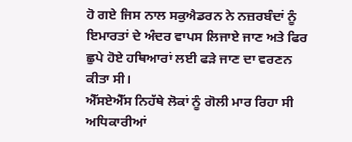ਹੋ ਗਏ ਜਿਸ ਨਾਲ ਸਕੁਐਡਰਨ ਨੇ ਨਜ਼ਰਬੰਦਾਂ ਨੂੰ ਇਮਾਰਤਾਂ ਦੇ ਅੰਦਰ ਵਾਪਸ ਲਿਜਾਏ ਜਾਣ ਅਤੇ ਫਿਰ ਛੁਪੇ ਹੋਏ ਹਥਿਆਰਾਂ ਲਈ ਫੜੇ ਜਾਣ ਦਾ ਵਰਣਨ ਕੀਤਾ ਸੀ।
ਐੱਸਏਐੱਸ ਨਿਹੱਥੇ ਲੋਕਾਂ ਨੂੰ ਗੋਲੀ ਮਾਰ ਰਿਹਾ ਸੀ
ਅਧਿਕਾਰੀਆਂ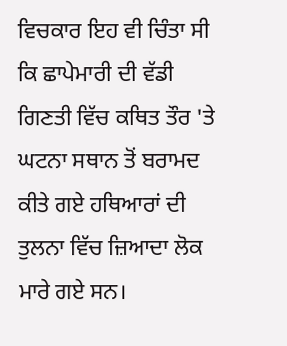ਵਿਚਕਾਰ ਇਹ ਵੀ ਚਿੰਤਾ ਸੀ ਕਿ ਛਾਪੇਮਾਰੀ ਦੀ ਵੱਡੀ ਗਿਣਤੀ ਵਿੱਚ ਕਥਿਤ ਤੌਰ 'ਤੇ ਘਟਨਾ ਸਥਾਨ ਤੋਂ ਬਰਾਮਦ ਕੀਤੇ ਗਏ ਹਥਿਆਰਾਂ ਦੀ ਤੁਲਨਾ ਵਿੱਚ ਜ਼ਿਆਦਾ ਲੋਕ ਮਾਰੇ ਗਏ ਸਨ।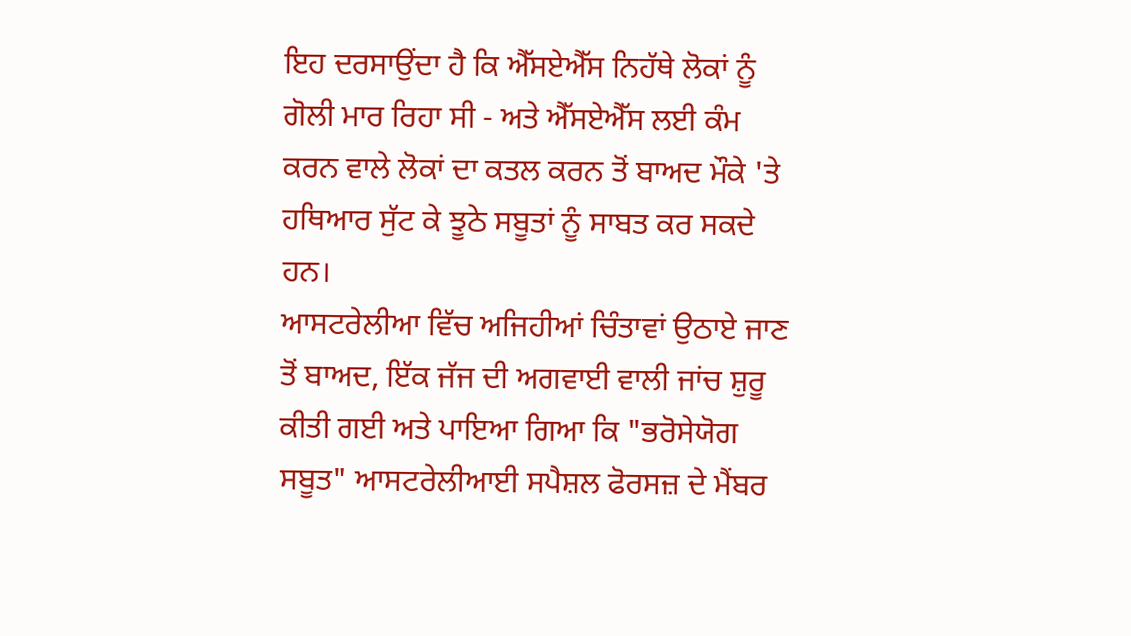ਇਹ ਦਰਸਾਉਂਦਾ ਹੈ ਕਿ ਐੱਸਏਐੱਸ ਨਿਹੱਥੇ ਲੋਕਾਂ ਨੂੰ ਗੋਲੀ ਮਾਰ ਰਿਹਾ ਸੀ - ਅਤੇ ਐੱਸਏਐੱਸ ਲਈ ਕੰਮ ਕਰਨ ਵਾਲੇ ਲੋਕਾਂ ਦਾ ਕਤਲ ਕਰਨ ਤੋਂ ਬਾਅਦ ਮੌਕੇ 'ਤੇ ਹਥਿਆਰ ਸੁੱਟ ਕੇ ਝੂਠੇ ਸਬੂਤਾਂ ਨੂੰ ਸਾਬਤ ਕਰ ਸਕਦੇ ਹਨ।
ਆਸਟਰੇਲੀਆ ਵਿੱਚ ਅਜਿਹੀਆਂ ਚਿੰਤਾਵਾਂ ਉਠਾਏ ਜਾਣ ਤੋਂ ਬਾਅਦ, ਇੱਕ ਜੱਜ ਦੀ ਅਗਵਾਈ ਵਾਲੀ ਜਾਂਚ ਸ਼ੁਰੂ ਕੀਤੀ ਗਈ ਅਤੇ ਪਾਇਆ ਗਿਆ ਕਿ "ਭਰੋਸੇਯੋਗ ਸਬੂਤ" ਆਸਟਰੇਲੀਆਈ ਸਪੈਸ਼ਲ ਫੋਰਸਜ਼ ਦੇ ਮੈਂਬਰ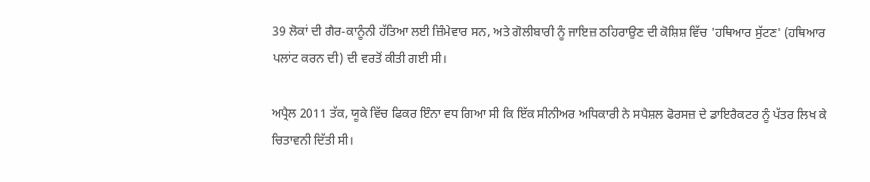39 ਲੋਕਾਂ ਦੀ ਗੈਰ-ਕਾਨੂੰਨੀ ਹੱਤਿਆ ਲਈ ਜ਼ਿੰਮੇਵਾਰ ਸਨ, ਅਤੇ ਗੋਲੀਬਾਰੀ ਨੂੰ ਜਾਇਜ਼ ਠਹਿਰਾਉਣ ਦੀ ਕੋਸ਼ਿਸ਼ ਵਿੱਚ 'ਹਥਿਆਰ ਸੁੱਟਣ' (ਹਥਿਆਰ ਪਲਾਂਟ ਕਰਨ ਦੀ) ਦੀ ਵਰਤੋਂ ਕੀਤੀ ਗਈ ਸੀ।

ਅਪ੍ਰੈਲ 2011 ਤੱਕ, ਯੂਕੇ ਵਿੱਚ ਫਿਕਰ ਇੰਨਾ ਵਧ ਗਿਆ ਸੀ ਕਿ ਇੱਕ ਸੀਨੀਅਰ ਅਧਿਕਾਰੀ ਨੇ ਸਪੈਸ਼ਲ ਫੋਰਸਜ਼ ਦੇ ਡਾਇਰੈਕਟਰ ਨੂੰ ਪੱਤਰ ਲਿਖ ਕੇ ਚਿਤਾਵਨੀ ਦਿੱਤੀ ਸੀ।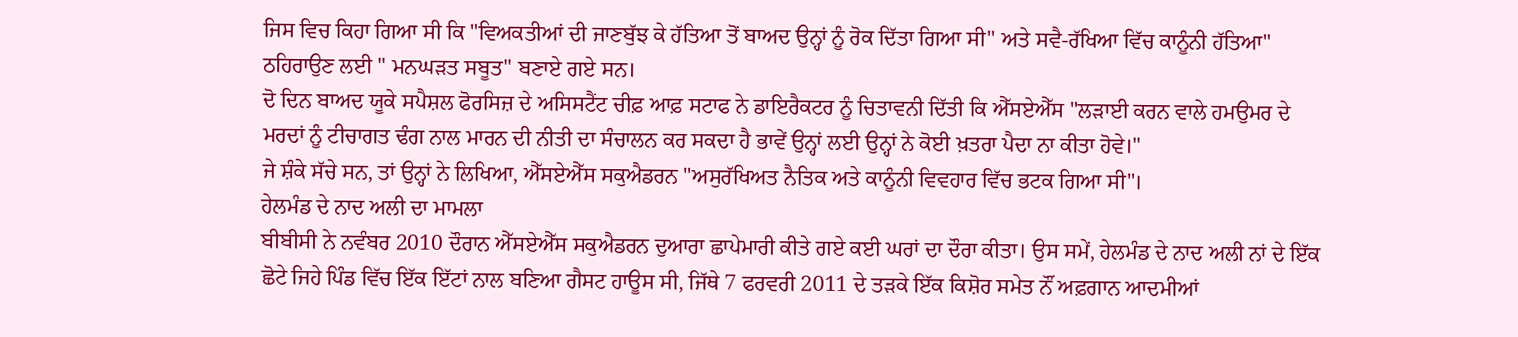ਜਿਸ ਵਿਚ ਕਿਹਾ ਗਿਆ ਸੀ ਕਿ "ਵਿਅਕਤੀਆਂ ਦੀ ਜਾਣਬੁੱਝ ਕੇ ਹੱਤਿਆ ਤੋਂ ਬਾਅਦ ਉਨ੍ਹਾਂ ਨੂੰ ਰੋਕ ਦਿੱਤਾ ਗਿਆ ਸੀ'' ਅਤੇ ਸਵੈ-ਰੱਖਿਆ ਵਿੱਚ ਕਾਨੂੰਨੀ ਹੱਤਿਆ" ਠਹਿਰਾਉਣ ਲਈ " ਮਨਘੜਤ ਸਬੂਤ" ਬਣਾਏ ਗਏ ਸਨ।
ਦੋ ਦਿਨ ਬਾਅਦ ਯੂਕੇ ਸਪੈਸ਼ਲ ਫੋਰਸਿਜ਼ ਦੇ ਅਸਿਸਟੈਂਟ ਚੀਫ਼ ਆਫ਼ ਸਟਾਫ ਨੇ ਡਾਇਰੈਕਟਰ ਨੂੰ ਚਿਤਾਵਨੀ ਦਿੱਤੀ ਕਿ ਐੱਸਏਐੱਸ "ਲੜਾਈ ਕਰਨ ਵਾਲੇ ਹਮਉਮਰ ਦੇ ਮਰਦਾਂ ਨੂੰ ਟੀਚਾਗਤ ਢੰਗ ਨਾਲ ਮਾਰਨ ਦੀ ਨੀਤੀ ਦਾ ਸੰਚਾਲਨ ਕਰ ਸਕਦਾ ਹੈ ਭਾਵੇਂ ਉਨ੍ਹਾਂ ਲਈ ਉਨ੍ਹਾਂ ਨੇ ਕੋਈ ਖ਼ਤਰਾ ਪੈਦਾ ਨਾ ਕੀਤਾ ਹੋਵੇ।"
ਜੇ ਸ਼ੰਕੇ ਸੱਚੇ ਸਨ, ਤਾਂ ਉਨ੍ਹਾਂ ਨੇ ਲਿਖਿਆ, ਐੱਸਏਐੱਸ ਸਕੁਐਡਰਨ "ਅਸੁਰੱਖਿਅਤ ਨੈਤਿਕ ਅਤੇ ਕਾਨੂੰਨੀ ਵਿਵਹਾਰ ਵਿੱਚ ਭਟਕ ਗਿਆ ਸੀ"।
ਹੇਲਮੰਡ ਦੇ ਨਾਦ ਅਲੀ ਦਾ ਮਾਮਲਾ
ਬੀਬੀਸੀ ਨੇ ਨਵੰਬਰ 2010 ਦੌਰਾਨ ਐੱਸਏਐੱਸ ਸਕੁਐਡਰਨ ਦੁਆਰਾ ਛਾਪੇਮਾਰੀ ਕੀਤੇ ਗਏ ਕਈ ਘਰਾਂ ਦਾ ਦੌਰਾ ਕੀਤਾ। ਉਸ ਸਮੇਂ, ਹੇਲਮੰਡ ਦੇ ਨਾਦ ਅਲੀ ਨਾਂ ਦੇ ਇੱਕ ਛੋਟੇ ਜਿਹੇ ਪਿੰਡ ਵਿੱਚ ਇੱਕ ਇੱਟਾਂ ਨਾਲ ਬਣਿਆ ਗੈਸਟ ਹਾਊਸ ਸੀ, ਜਿੱਥੇ 7 ਫਰਵਰੀ 2011 ਦੇ ਤੜਕੇ ਇੱਕ ਕਿਸ਼ੋਰ ਸਮੇਤ ਨੌਂ ਅਫ਼ਗਾਨ ਆਦਮੀਆਂ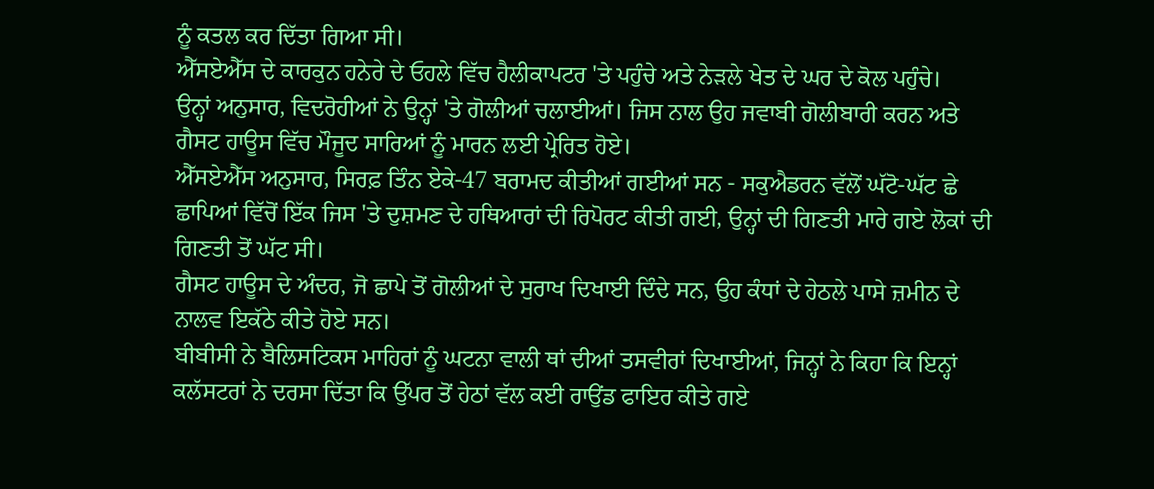ਨੂੰ ਕਤਲ ਕਰ ਦਿੱਤਾ ਗਿਆ ਸੀ।
ਐੱਸਏਐੱਸ ਦੇ ਕਾਰਕੁਨ ਹਨੇਰੇ ਦੇ ਓਹਲੇ ਵਿੱਚ ਹੈਲੀਕਾਪਟਰ 'ਤੇ ਪਹੁੰਚੇ ਅਤੇ ਨੇੜਲੇ ਖੇਤ ਦੇ ਘਰ ਦੇ ਕੋਲ ਪਹੁੰਚੇ।
ਉਨ੍ਹਾਂ ਅਨੁਸਾਰ, ਵਿਦਰੋਹੀਆਂ ਨੇ ਉਨ੍ਹਾਂ 'ਤੇ ਗੋਲੀਆਂ ਚਲਾਈਆਂ। ਜਿਸ ਨਾਲ ਉਹ ਜਵਾਬੀ ਗੋਲੀਬਾਰੀ ਕਰਨ ਅਤੇ ਗੈਸਟ ਹਾਊਸ ਵਿੱਚ ਮੌਜੂਦ ਸਾਰਿਆਂ ਨੂੰ ਮਾਰਨ ਲਈ ਪ੍ਰੇਰਿਤ ਹੋਏ।
ਐੱਸਏਐੱਸ ਅਨੁਸਾਰ, ਸਿਰਫ਼ ਤਿੰਨ ਏਕੇ-47 ਬਰਾਮਦ ਕੀਤੀਆਂ ਗਈਆਂ ਸਨ - ਸਕੁਐਡਰਨ ਵੱਲੋਂ ਘੱਟੋ-ਘੱਟ ਛੇ ਛਾਪਿਆਂ ਵਿੱਚੋਂ ਇੱਕ ਜਿਸ 'ਤੇ ਦੁਸ਼ਮਣ ਦੇ ਹਥਿਆਰਾਂ ਦੀ ਰਿਪੋਰਟ ਕੀਤੀ ਗਈ, ਉਨ੍ਹਾਂ ਦੀ ਗਿਣਤੀ ਮਾਰੇ ਗਏ ਲੋਕਾਂ ਦੀ ਗਿਣਤੀ ਤੋਂ ਘੱਟ ਸੀ।
ਗੈਸਟ ਹਾਊਸ ਦੇ ਅੰਦਰ, ਜੋ ਛਾਪੇ ਤੋਂ ਗੋਲੀਆਂ ਦੇ ਸੁਰਾਖ ਦਿਖਾਈ ਦਿੰਦੇ ਸਨ, ਉਹ ਕੰਧਾਂ ਦੇ ਹੇਠਲੇ ਪਾਸੇ ਜ਼ਮੀਨ ਦੇ ਨਾਲਵ ਇਕੱਠੇ ਕੀਤੇ ਹੋਏ ਸਨ।
ਬੀਬੀਸੀ ਨੇ ਬੈਲਿਸਟਿਕਸ ਮਾਹਿਰਾਂ ਨੂੰ ਘਟਨਾ ਵਾਲੀ ਥਾਂ ਦੀਆਂ ਤਸਵੀਰਾਂ ਦਿਖਾਈਆਂ, ਜਿਨ੍ਹਾਂ ਨੇ ਕਿਹਾ ਕਿ ਇਨ੍ਹਾਂ ਕਲੱਸਟਰਾਂ ਨੇ ਦਰਸਾ ਦਿੱਤਾ ਕਿ ਉੱਪਰ ਤੋਂ ਹੇਠਾਂ ਵੱਲ ਕਈ ਰਾਉਂਡ ਫਾਇਰ ਕੀਤੇ ਗਏ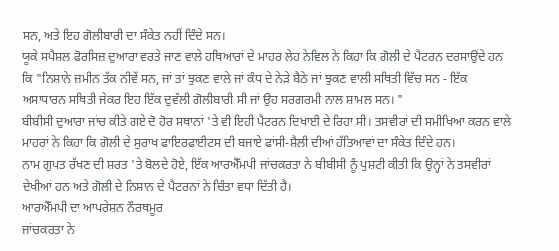ਸਨ, ਅਤੇ ਇਹ ਗੋਲੀਬਾਰੀ ਦਾ ਸੰਕੇਤ ਨਹੀਂ ਦਿੰਦੇ ਸਨ।
ਯੂਕੇ ਸਪੈਸ਼ਲ ਫੋਰਸਿਜ਼ ਦੁਆਰਾ ਵਰਤੇ ਜਾਣ ਵਾਲੇ ਹਥਿਆਰਾਂ ਦੇ ਮਾਹਰ ਲੇਹ ਨੇਵਿਲ ਨੇ ਕਿਹਾ ਕਿ ਗੋਲੀ ਦੇ ਪੈਟਰਨ ਦਰਸਾਉਂਦੇ ਹਨ ਕਿ "ਨਿਸ਼ਾਨੇ ਜ਼ਮੀਨ ਤੱਕ ਨੀਵੇਂ ਸਨ, ਜਾਂ ਤਾਂ ਝੁਕਣ ਵਾਲੇ ਜਾਂ ਕੰਧ ਦੇ ਨੇੜੇ ਬੈਠੇ ਜਾਂ ਝੁਕਣ ਵਾਲੀ ਸਥਿਤੀ ਵਿੱਚ ਸਨ - ਇੱਕ ਅਸਾਧਾਰਨ ਸਥਿਤੀ ਜੇਕਰ ਇਹ ਇੱਕ ਦੁਵੱਲੀ ਗੋਲੀਬਾਰੀ ਸੀ ਜਾਂ ਉਹ ਸਰਗਰਮੀ ਨਾਲ ਸ਼ਾਮਲ ਸਨ। "
ਬੀਬੀਸੀ ਦੁਆਰਾ ਜਾਂਚ ਕੀਤੇ ਗਏ ਦੋ ਹੋਰ ਸਥਾਨਾਂ 'ਤੇ ਵੀ ਇਹੀ ਪੈਟਰਨ ਦਿਖਾਈ ਦੇ ਰਿਹਾ ਸੀ। ਤਸਵੀਰਾਂ ਦੀ ਸਮੀਖਿਆ ਕਰਨ ਵਾਲੇ ਮਾਹਰਾਂ ਨੇ ਕਿਹਾ ਕਿ ਗੋਲੀ ਦੇ ਸੁਰਾਖ ਫਾਇਰਫਾਈਟਸ ਦੀ ਬਜਾਏ ਫਾਂਸੀ-ਸ਼ੈਲੀ ਦੀਆਂ ਹੱਤਿਆਵਾਂ ਦਾ ਸੰਕੇਤ ਦਿੰਦੇ ਹਨ।
ਨਾਮ ਗੁਪਤ ਰੱਖਣ ਦੀ ਸ਼ਰਤ 'ਤੇ ਬੋਲਦੇ ਹੋਏ, ਇੱਕ ਆਰਐੱਮਪੀ ਜਾਂਚਕਰਤਾ ਨੇ ਬੀਬੀਸੀ ਨੂੰ ਪੁਸ਼ਟੀ ਕੀਤੀ ਕਿ ਉਨ੍ਹਾਂ ਨੇ ਤਸਵੀਰਾਂ ਦੇਖੀਆਂ ਹਨ ਅਤੇ ਗੋਲੀ ਦੇ ਨਿਸ਼ਾਨ ਦੇ ਪੈਟਰਨਾਂ ਨੇ ਚਿੰਤਾ ਵਧਾ ਦਿੱਤੀ ਹੈ।
ਆਰਐੱਮਪੀ ਦਾ ਆਪਰੇਸ਼ਨ ਨੌਰਥਮੂਰ
ਜਾਂਚਕਰਤਾ ਨੇ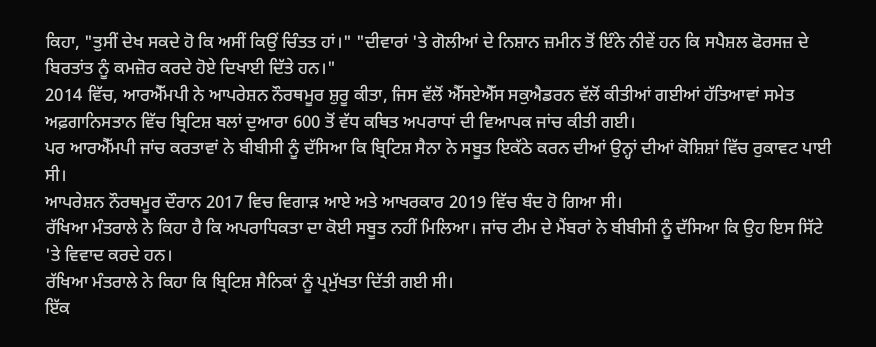ਕਿਹਾ, "ਤੁਸੀਂ ਦੇਖ ਸਕਦੇ ਹੋ ਕਿ ਅਸੀਂ ਕਿਉਂ ਚਿੰਤਤ ਹਾਂ।" "ਦੀਵਾਰਾਂ 'ਤੇ ਗੋਲੀਆਂ ਦੇ ਨਿਸ਼ਾਨ ਜ਼ਮੀਨ ਤੋਂ ਇੰਨੇ ਨੀਵੇਂ ਹਨ ਕਿ ਸਪੈਸ਼ਲ ਫੋਰਸਜ਼ ਦੇ ਬਿਰਤਾਂਤ ਨੂੰ ਕਮਜ਼ੋਰ ਕਰਦੇ ਹੋਏ ਦਿਖਾਈ ਦਿੱਤੇ ਹਨ।"
2014 ਵਿੱਚ, ਆਰਐੱਮਪੀ ਨੇ ਆਪਰੇਸ਼ਨ ਨੌਰਥਮੂਰ ਸ਼ੁਰੂ ਕੀਤਾ, ਜਿਸ ਵੱਲੋਂ ਐੱਸਏਐੱਸ ਸਕੁਐਡਰਨ ਵੱਲੋਂ ਕੀਤੀਆਂ ਗਈਆਂ ਹੱਤਿਆਵਾਂ ਸਮੇਤ ਅਫ਼ਗਾਨਿਸਤਾਨ ਵਿੱਚ ਬ੍ਰਿਟਿਸ਼ ਬਲਾਂ ਦੁਆਰਾ 600 ਤੋਂ ਵੱਧ ਕਥਿਤ ਅਪਰਾਧਾਂ ਦੀ ਵਿਆਪਕ ਜਾਂਚ ਕੀਤੀ ਗਈ।
ਪਰ ਆਰਐੱਮਪੀ ਜਾਂਚ ਕਰਤਾਵਾਂ ਨੇ ਬੀਬੀਸੀ ਨੂੰ ਦੱਸਿਆ ਕਿ ਬ੍ਰਿਟਿਸ਼ ਸੈਨਾ ਨੇ ਸਬੂਤ ਇਕੱਠੇ ਕਰਨ ਦੀਆਂ ਉਨ੍ਹਾਂ ਦੀਆਂ ਕੋਸ਼ਿਸ਼ਾਂ ਵਿੱਚ ਰੁਕਾਵਟ ਪਾਈ ਸੀ।
ਆਪਰੇਸ਼ਨ ਨੌਰਥਮੂਰ ਦੌਰਾਨ 2017 ਵਿਚ ਵਿਗਾੜ ਆਏ ਅਤੇ ਆਖਰਕਾਰ 2019 ਵਿੱਚ ਬੰਦ ਹੋ ਗਿਆ ਸੀ।
ਰੱਖਿਆ ਮੰਤਰਾਲੇ ਨੇ ਕਿਹਾ ਹੈ ਕਿ ਅਪਰਾਧਿਕਤਾ ਦਾ ਕੋਈ ਸਬੂਤ ਨਹੀਂ ਮਿਲਿਆ। ਜਾਂਚ ਟੀਮ ਦੇ ਮੈਂਬਰਾਂ ਨੇ ਬੀਬੀਸੀ ਨੂੰ ਦੱਸਿਆ ਕਿ ਉਹ ਇਸ ਸਿੱਟੇ 'ਤੇ ਵਿਵਾਦ ਕਰਦੇ ਹਨ।
ਰੱਖਿਆ ਮੰਤਰਾਲੇ ਨੇ ਕਿਹਾ ਕਿ ਬ੍ਰਿਟਿਸ਼ ਸੈਨਿਕਾਂ ਨੂੰ ਪ੍ਰਮੁੱਖਤਾ ਦਿੱਤੀ ਗਈ ਸੀ।
ਇੱਕ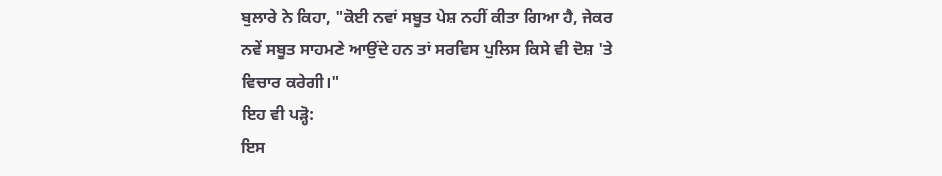ਬੁਲਾਰੇ ਨੇ ਕਿਹਾ, "ਕੋਈ ਨਵਾਂ ਸਬੂਤ ਪੇਸ਼ ਨਹੀਂ ਕੀਤਾ ਗਿਆ ਹੈ, ਜੇਕਰ ਨਵੇਂ ਸਬੂਤ ਸਾਹਮਣੇ ਆਉਂਦੇ ਹਨ ਤਾਂ ਸਰਵਿਸ ਪੁਲਿਸ ਕਿਸੇ ਵੀ ਦੋਸ਼ 'ਤੇ ਵਿਚਾਰ ਕਰੇਗੀ।"
ਇਹ ਵੀ ਪੜ੍ਹੋ:
ਇਸ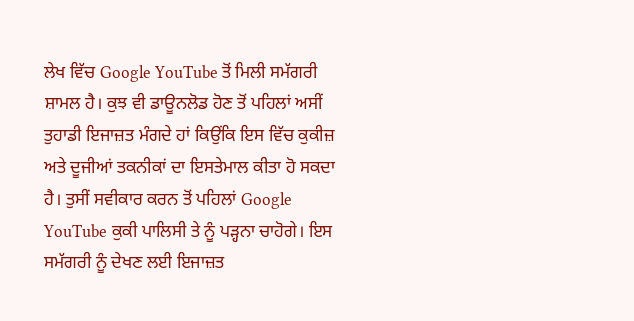ਲੇਖ ਵਿੱਚ Google YouTube ਤੋਂ ਮਿਲੀ ਸਮੱਗਰੀ ਸ਼ਾਮਲ ਹੈ। ਕੁਝ ਵੀ ਡਾਊਨਲੋਡ ਹੋਣ ਤੋਂ ਪਹਿਲਾਂ ਅਸੀਂ ਤੁਹਾਡੀ ਇਜਾਜ਼ਤ ਮੰਗਦੇ ਹਾਂ ਕਿਉਂਕਿ ਇਸ ਵਿੱਚ ਕੁਕੀਜ਼ ਅਤੇ ਦੂਜੀਆਂ ਤਕਨੀਕਾਂ ਦਾ ਇਸਤੇਮਾਲ ਕੀਤਾ ਹੋ ਸਕਦਾ ਹੈ। ਤੁਸੀਂ ਸਵੀਕਾਰ ਕਰਨ ਤੋਂ ਪਹਿਲਾਂ Google YouTube ਕੁਕੀ ਪਾਲਿਸੀ ਤੇ ਨੂੰ ਪੜ੍ਹਨਾ ਚਾਹੋਗੇ। ਇਸ ਸਮੱਗਰੀ ਨੂੰ ਦੇਖਣ ਲਈ ਇਜਾਜ਼ਤ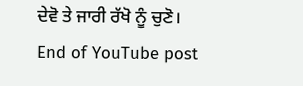ਦੇਵੋ ਤੇ ਜਾਰੀ ਰੱਖੋ ਨੂੰ ਚੁਣੋ।
End of YouTube post